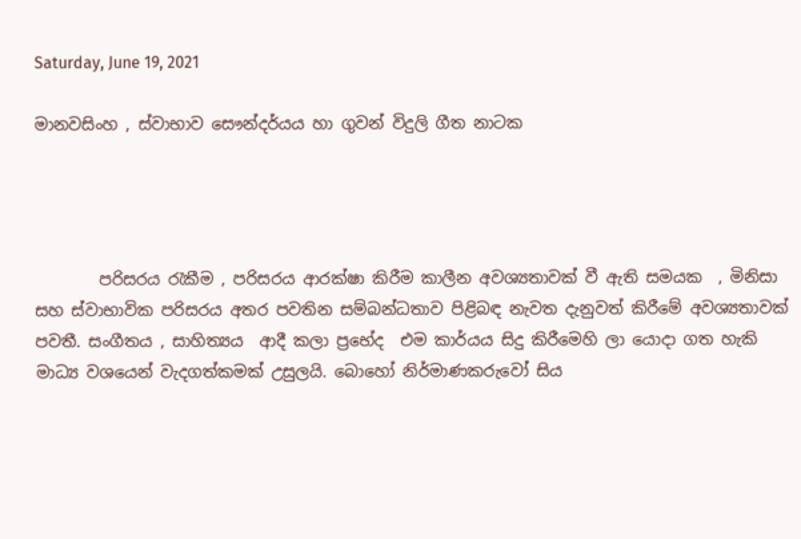Saturday, June 19, 2021

මානවසිංහ , ස්වාභාව සෞන්දර්යය හා ගුවන් විදුලි ගීත නාටක




        පරිසරය රැකීම , පරිසරය ආරක්ෂා කිරීම කාලීන අවශ්‍යතාවක් වී ඇති සමයක  , මිනිසා සහ ස්වාභාවික පරිසරය අතර පවතින සම්බන්ධතාව පිළිබඳ නැවත දැනුවත් කිරීමේ අවශ්‍යතාවක් පවතී. සංගීතය , සාහිත්‍යය  ආදී කලා ප්‍රභේද  එම කාර්යය සිදු කිරීමෙහි ලා යොදා ගත හැකි මාධ්‍ය වශයෙන් වැදගත්කමක් උසුලයි. බොහෝ නිර්මාණකරුවෝ සිය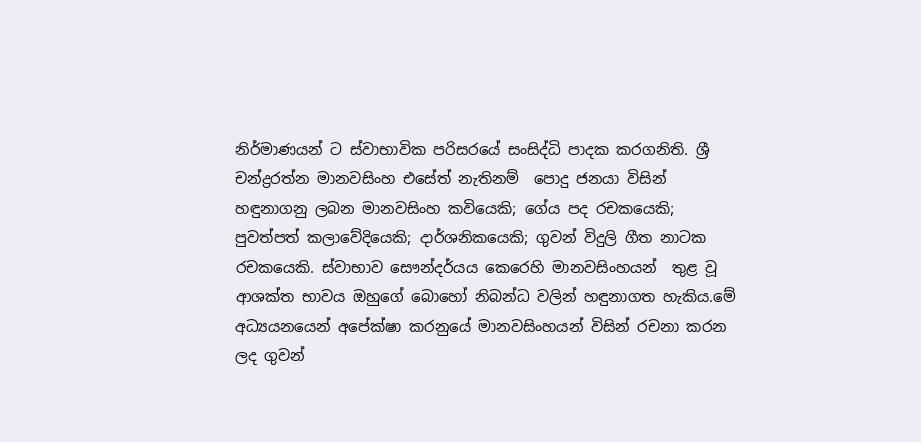නිර්මාණයන් ට ස්වාභාවික පරිසරයේ සංසිද්ධි පාදක කරගනිති. ශ්‍රී චන්ද්‍රරත්න මානවසිංහ එසේත් නැතිනම්  පොදු ජනයා විසින්  හඳුනාගනු ලබන මානවසිංහ කවියෙකි; ගේය පද රචකයෙකි; පුවත්පත් කලාවේදියෙකි; දාර්ශනිකයෙකි; ගුවන් විදුලි ගීත නාටක රචකයෙකි. ස්වාභාව සෞන්දර්යය කෙරෙහි මානවසිංහයන්  තුළ වූ ආශක්ත භාවය ඔහුගේ බොහෝ නිබන්ධ වලින් හඳුනාගත හැකිය.මේ අධ්‍යයනයෙන් අපේක්ෂා කරනුයේ මානවසිංහයන් විසින් රචනා කරන ලද ගුවන්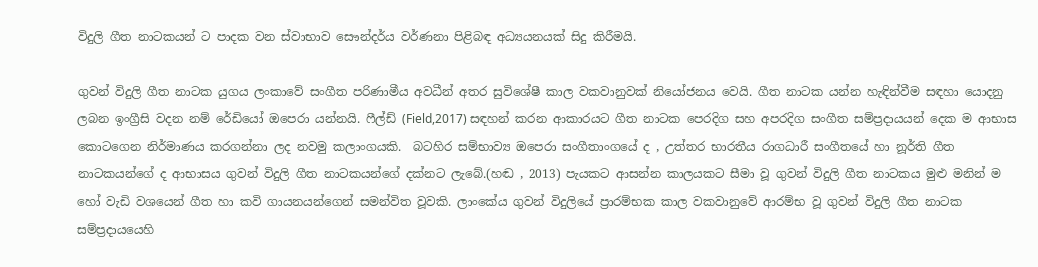විදුලි ගීත නාටකයන් ට පාදක වන ස්වාභාව සෞන්දර්ය වර්ණනා පිළිබඳ අධ්‍යයනයක් සිදු කිරීමයි.

ගුවන් විදුලි ගීත නාටක යුගය ලංකාවේ සංගීත පරිණාමීය අවධීන් අතර සුවිශේෂී කාල වකවානුවක් නියෝජනය වෙයි. ගීත නාටක යන්න හැඳින්වීම සඳහා යොදනු ලබන ඉංග්‍රීසි වදන නම් රේඩියෝ ඔපෙරා යන්නයි. ෆීල්ඩ් (Field,2017) සඳහන් කරන ආකාරයට ගීත නාටක පෙරදිග සහ අපරදිග සංගීත සම්ප්‍රදායයන් දෙක ම ආභාස කොටගෙන නිර්මාණය කරගන්නා ලද නවමු කලාංගයකි.  බටහිර සම්භාව්‍ය ඔපෙරා සංගීතාංගයේ ද , උත්තර භාරතීය රාගධාරී සංගීතයේ හා නූර්ති ගීත නාටකයන්ගේ ද ආභාසය ගුවන් විදුලි ගීත නාටකයන්ගේ දක්නට ලැබේ.(හඬ , 2013) පැයකට ආසන්න කාලයකට සීමා වූ ගුවන් විදුලි ගීත නාටකය මුළු මනින් ම හෝ වැඩි වශයෙන් ගීත හා කවි ගායනයන්ගෙන් සමන්විත වූවකි. ලාංකේය ගුවන් විදුලියේ ප්‍රාරම්භක කාල වකවානුවේ ආරම්භ වූ ගුවන් විදුලි ගීත නාටක සම්ප්‍රදායයෙහි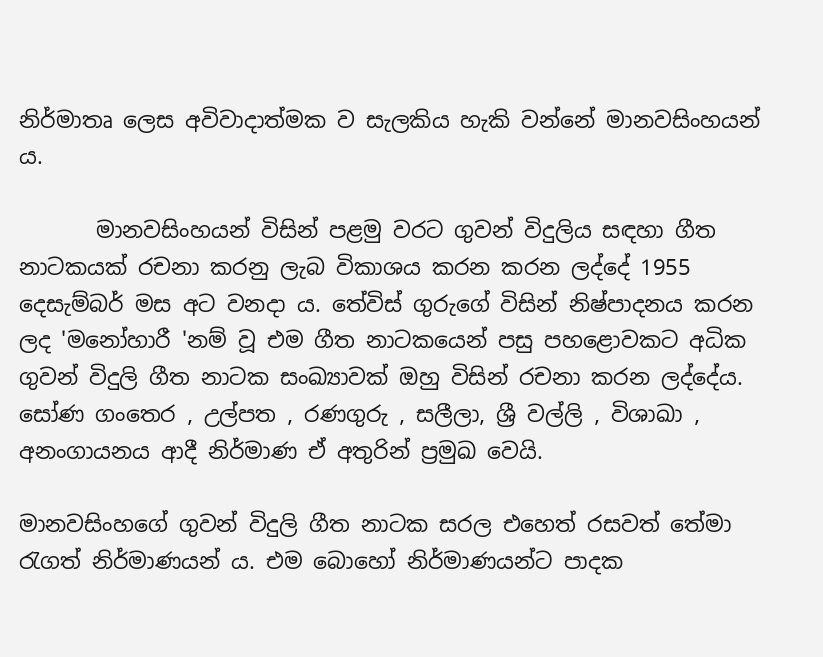නිර්මාතෘ ලෙස අවිවාදාත්මක ව සැලකිය හැකි වන්නේ මානවසිංහයන් ය.

       මානවසිංහයන් විසින් පළමු වරට ගුවන් විදුලිය සඳහා ගීත නාටකයක් රචනා කරනු ලැබ විකාශය කරන කරන ලද්දේ 1955 දෙසැම්බර් මස අට වනදා ය. තේවිස් ගුරුගේ විසින් නිෂ්පාදනය කරන ලද 'මනෝහාරී 'නම් වූ එම ගීත නාටකයෙන් පසු පහළොවකට අධික ගුවන් විදුලි ගීත නාටක සංඛ්‍යාවක් ඔහු විසින් රචනා කරන ලද්දේය. සෝණ ගංතෙර , උල්පත , රණගුරු , සලීලා, ශ්‍රී වල්ලි , විශාඛා , අනංගායනය ආදී නිර්මාණ ඒ අතුරින් ප්‍රමුඛ වෙයි.

මානවසිංහගේ ගුවන් විදුලි ගීත නාටක සරල එහෙත් රසවත් තේමා රැගත් නිර්මාණයන් ය. එම බොහෝ නිර්මාණයන්ට පාදක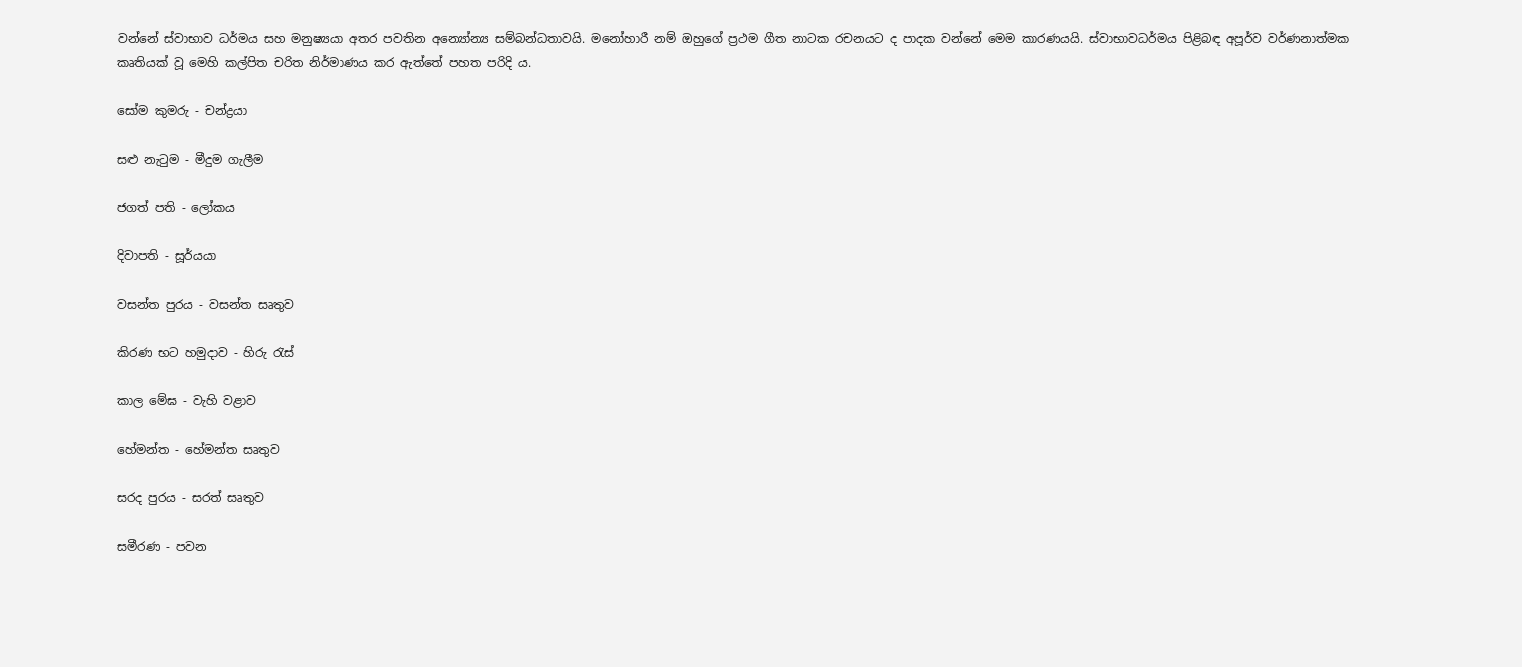වන්නේ ස්වාභාව ධර්මය සහ මනුෂ්‍යයා අතර පවතින අන්‍යෝන්‍ය සම්බන්ධතාවයි. මනෝහාරී නම් ඔහුගේ ප්‍රථම ගීත නාටක රචනයට ද පාදක වන්නේ මෙම කාරණයයි. ස්වාභාවධර්මය පිළිබඳ අපූර්ව වර්ණනාත්මක කෘතියක් වූ මෙහි කල්පිත චරිත නිර්මාණය කර ඇත්තේ පහත පරිදි ය.

සෝම කුමරු - චන්ද්‍රයා

සළු නැටුම - මීදුම ගැලීම

ජගත් පති - ලෝකය

දිවාපති - සූර්යයා

වසන්ත පුරය - වසන්ත සෘතුව

කිරණ භට හමුදාව - හිරු රැස්

කාල මේඝ - වැහි වළාව

හේමන්ත - හේමන්ත සෘතුව

සරද පුරය - සරත් සෘතුව

සමීරණ - පවන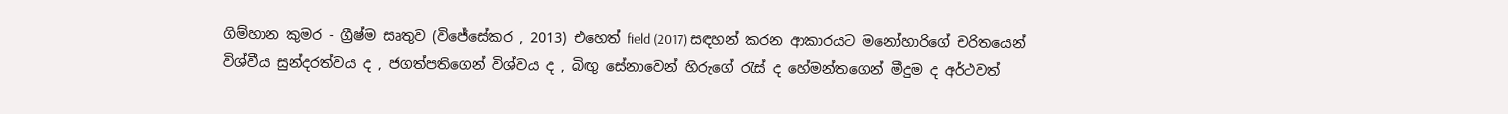ගිම්හාන කුමර - ග්‍රීෂ්ම සෘතුව (විජේසේකර , 2013) එහෙත් field (2017) සඳහන් කරන ආකාරයට මනෝහාරිගේ චරිතයෙන් විශ්වීය සුන්දරත්වය ද , ජගත්පතිගෙන් විශ්වය ද , බිඟු සේනාවෙන් හිරුගේ රැස් ද හේමන්තගෙන් මීදුම ද අර්ථවත්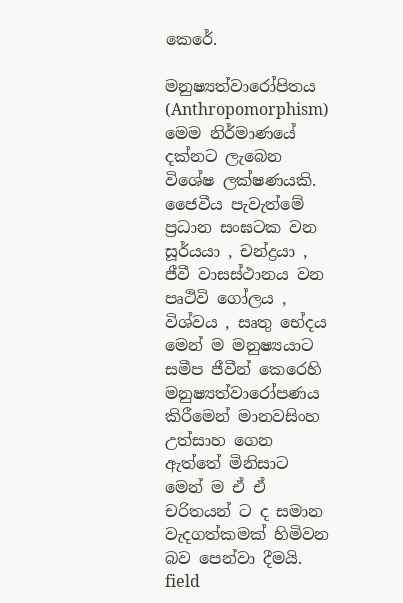කෙරේ.

මනුෂ්‍යත්වාරෝපිතය (Anthropomorphism) මෙම නිර්මාණයේ දක්නට ලැබෙන විශේෂ ලක්ෂණයකි. ජෛවීය පැවැත්මේ ප්‍රධාන සංඝටක වන සූර්යයා , චන්ද්‍රයා , ජීවී වාසස්ථානය වන පෘථිවි ගෝලය , විශ්වය , සෘතු භේදය මෙන් ම මනුෂ්‍යයාට සමීප ජීවීන් කෙරෙහි මනුෂ්‍යත්වාරෝපණය කිරීමෙන් මානවසිංහ උත්සාහ ගෙන ඇත්තේ මිනිසාට මෙන් ම ඒ ඒ  චරිතයන් ට ද සමාන වැදගත්කමක් හිමිවන බව පෙන්වා දීමයි.  field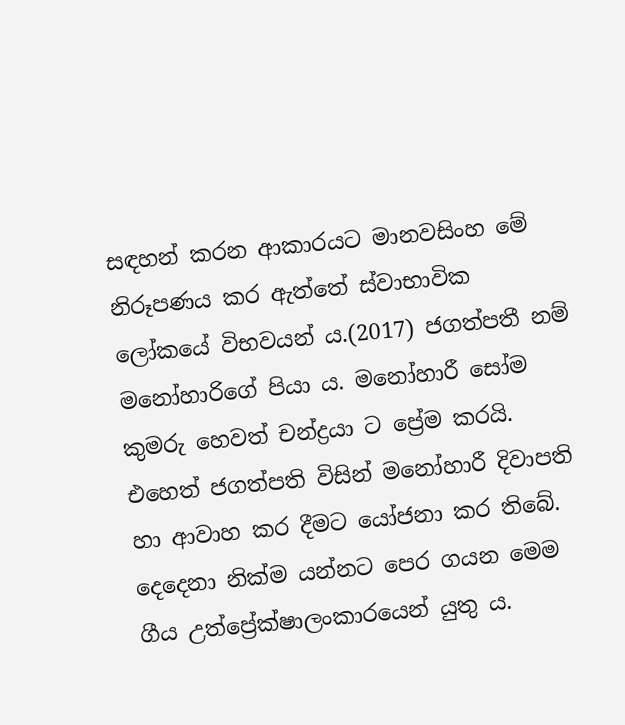සඳහන් කරන ආකාරයට මානවසිංහ මේ නිරූපණය කර ඇත්තේ ස්වාභාවික ලෝකයේ විභවයන් ය.(2017) ජගත්පතී නම් මනෝහාරිගේ පියා ය. මනෝහාරී සෝම කුමරු හෙවත් චන්ද්‍රයා ට ප්‍රේම කරයි. එහෙත් ජගත්පති විසින් මනෝහාරී දිවාපති හා ආවාහ කර දීමට යෝජනා කර තිබේ. දෙදෙනා නික්ම යන්නට පෙර ගයන මෙම ගීය උත්ප්‍රේක්ෂාලංකාරයෙන් යුතු ය.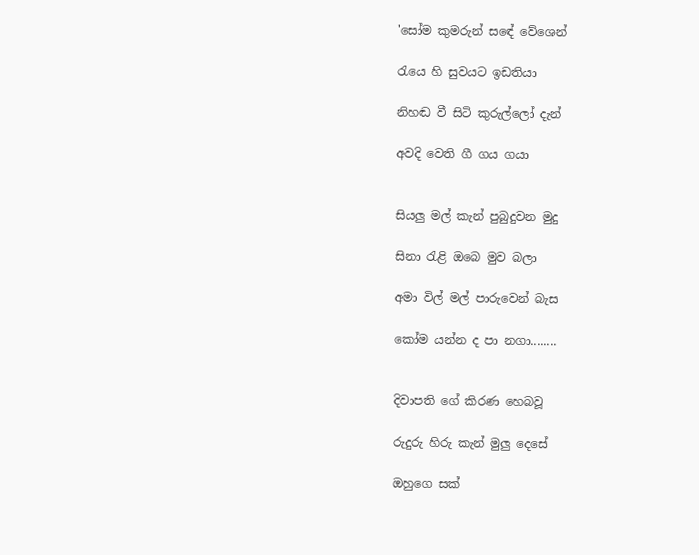'සෝම කුමරුන් සඳේ වේශෙන්

රැයෙ හි සුවයට ඉඩතියා

නිහඬ වී සිටි කුරුල්ලෝ දැන්

අවදි වෙති ගී ගය ගයා


සියලු මල් කැන් පුබුදුවන මුදු

සිනා රැළි ඔබෙ මුව බලා

අමා විල් මල් පාරුවෙන් බැස

කෝම යන්න ද පා නගා........


දිවාපති ගේ කිරණ හෙබවූ

රුදුරු හිරු කැන් මුලු දෙසේ

ඔහුගෙ සක්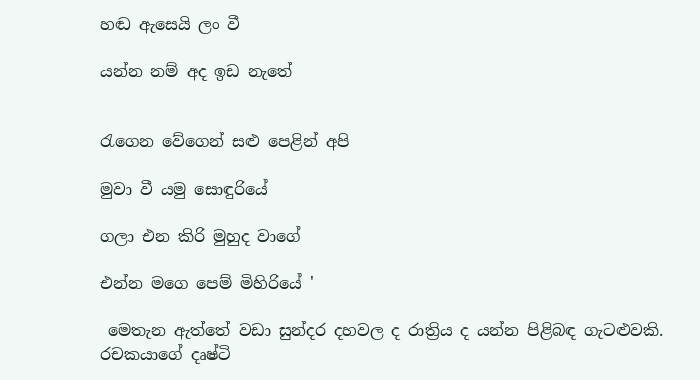හඬ ඇසෙයි ලං වී

යන්න නම් අද ඉඩ නැතේ


රැගෙන වේගෙන් සළු පෙළින් අපි

මුවා වී යමු සොඳුරියේ

ගලා එන කිරි මුහුද වාගේ

එන්න මගෙ පෙම් මිහිරියේ '

 මෙතැන ඇත්තේ වඩා සුන්දර දහවල ද රාත්‍රිය ද යන්න පිළිබඳ ගැටළුවකි. රචකයාගේ දෘෂ්ටි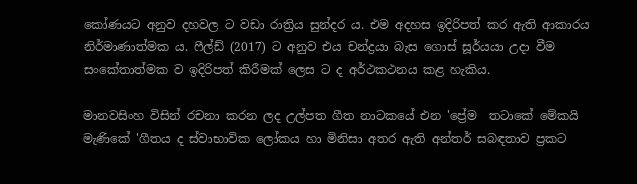කෝණයට අනුව දහවල ට වඩා රාත්‍රිය සුන්දර ය. එම අදහස ඉදිරිපත් කර ඇති ආකාරය නිර්මාණාත්මක ය. ෆීල්ඩ් (2017) ට අනුව එය චන්ද්‍රයා බැස ගොස් සූර්යයා උදා වීම සංකේතාත්මක ව ඉදිරිපත් කිරීමක් ලෙස ට ද අර්ථකථනය කළ හැකිය.

මානවසිංහ විසින් රචනා කරන ලද උල්පත ගීත නාටකයේ එන 'ප්‍රේම  තටාකේ මේකයි මැණිකේ 'ගීතය ද ස්වාභාවික ලෝකය හා මිනිසා අතර ඇති අන්තර් සබඳතාව ප්‍රකට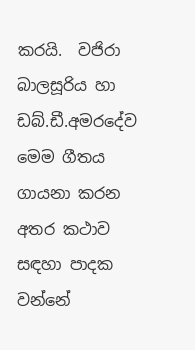කරයි.  වජිරා බාලසූරිය හා ඩබ්.ඩී.අමරදේව මෙම ගීතය ගායනා කරන අතර කථාව සඳහා පාදක වන්නේ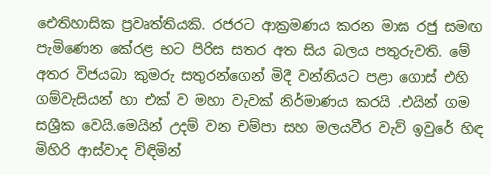ඓතිහාසික ප්‍රවෘත්තියකි. රජරට ආක්‍රමණය කරන මාඝ රජු සමඟ පැමිණෙන කේරළ භට පිරිස සතර අත සිය බලය පතුරුවති. මේ අතර විජයබා කුමරු සතුරන්ගෙන් මිදී වන්නියට පළා ගොස් එහි ගම්වැසියන් හා එක් ව මහා වැවක් නිර්මාණය කරයි .එයින් ගම සශ්‍රීක වෙයි.මෙයින් උදම් වන චම්පා සහ මලයවීර වැව් ඉවුරේ හිඳ මිහිරි ආස්වාද විඳිමින්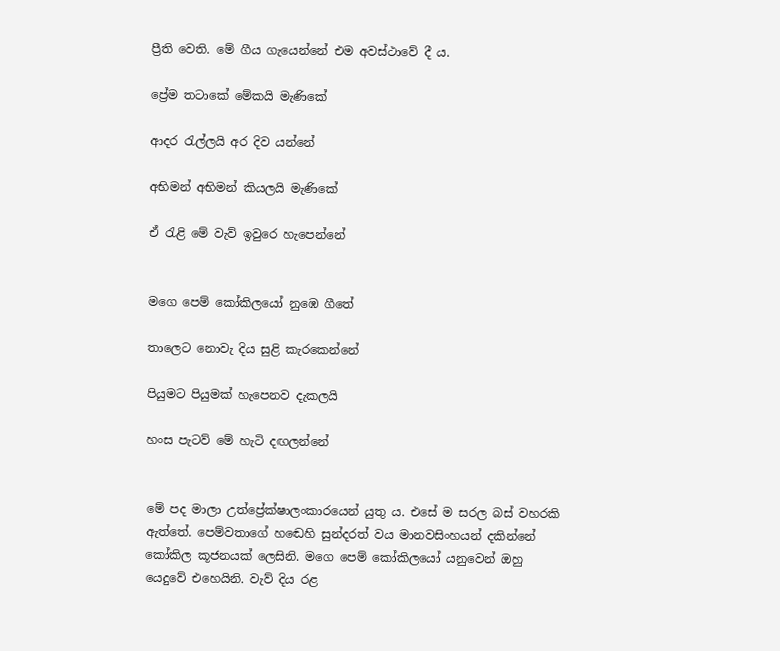ප්‍රීති වෙති. මේ ගීය ගැයෙන්නේ එම අවස්ථාවේ දී ය.

ප්‍රේම තටාකේ මේකයි මැණිකේ

ආදර රැල්ලයි අර දිව යන්නේ

අභිමන් අභිමන් කියලයි මැණිකේ

ඒ රැළි මේ වැව් ඉවුරෙ හැපෙන්නේ


මගෙ පෙම් කෝකිලයෝ නුඹෙ ගීතේ

තාලෙට නොවැ දිය සුළි කැරකෙන්නේ

පියුමට පියුමක් හැපෙනව දැකලයි

හංස පැටව් මේ හැටි දඟලන්නේ


මේ පද මාලා උත්ප්‍රේක්ෂාලංකාරයෙන් යුතු ය. එසේ ම සරල බස් වහරකි ඇත්තේ. පෙම්වතාගේ හඬෙහි සුන්දරත් වය මානවසිංහයන් දකින්නේ කෝකිල කූජනයක් ලෙසිනි. මගෙ පෙම් කෝකිලයෝ යනුවෙන් ඔහු යෙදුවේ එහෙයිනි. වැව් දිය රළ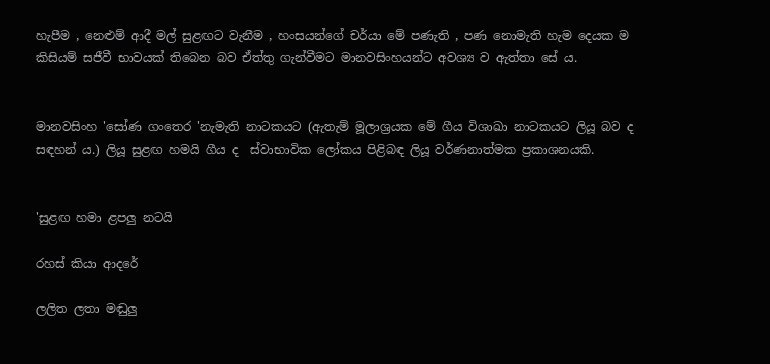හැපීම , නෙළුම් ආදී මල් සුළඟට වැනීම , හංසයන්ගේ චර්යා මේ පණැති , පණ නොමැති හැම දෙයක ම කිසියම් සජීවී භාවයක් තිබෙන බව ඒත්තු ගැන්වීමට මානවසිංහයන්ට අවශ්‍ය ව ඇත්තා සේ ය.


මානවසිංහ 'සෝණ ගංතෙර 'නැමැති නාටකයට (ඇතැම් මූලාශ්‍රයක මේ ගීය විශාඛා නාටකයට ලියූ බව ද සඳහන් ය.) ලියූ සුළඟ හමයි ගීය ද  ස්වාභාවික ලෝකය පිළිබඳ ලියූ වර්ණනාත්මක ප්‍රකාශනයකි.


'සුළඟ හමා ළපලු නටයි

රහස් කියා ආදරේ

ලලිත ලතා මඬුලු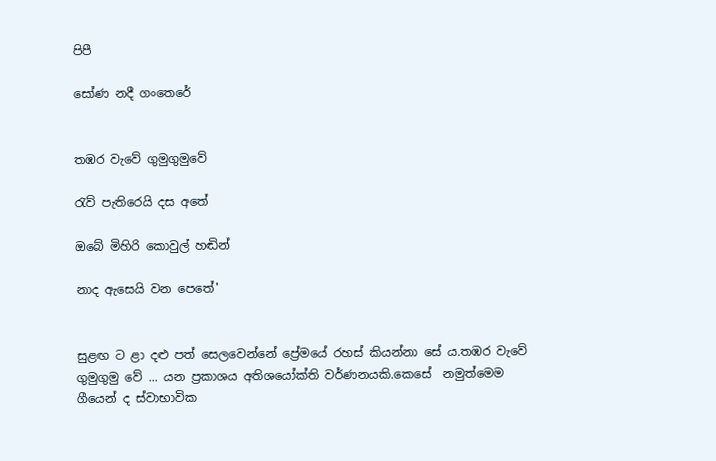පිපී

සෝණ නදී ගංතෙරේ


තඹර වැවේ ගුමුගුමුවේ

රැව් පැතිරෙයි දස අතේ

ඔබේ මිහිරි කොවුල් හඬින්

නාද ඇසෙයි වන පෙතේ'


සුළඟ ට ළා දළු පත් සෙලවෙන්නේ ප්‍රේමයේ රහස් කියන්නා සේ ය.තඹර වැවේ ගුමුගුමු වේ ... යන ප්‍රකාශය අතිශයෝක්ති වර්ණනයකි.කෙසේ  නමුත්මෙම ගීයෙන් ද ස්වාභාවික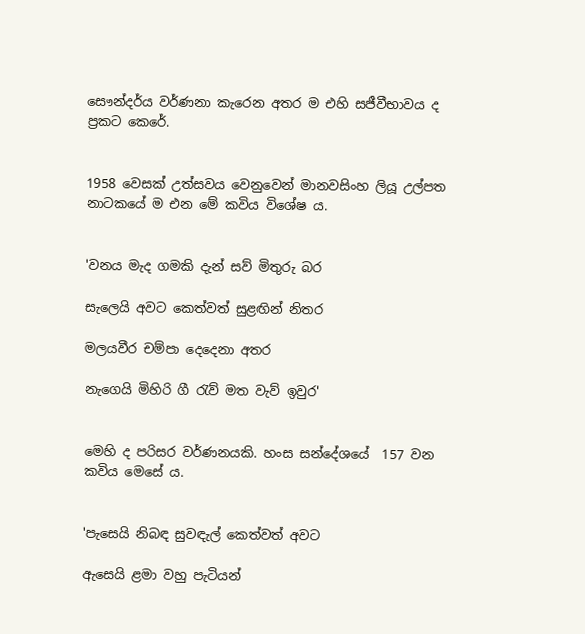සෞන්දර්ය වර්ණනා කැරෙන අතර ම එහි සජීවීභාවය ද ප්‍රකට කෙරේ.


1958 වෙසක් උත්සවය වෙනුවෙන් මානවසිංහ ලියූ උල්පත නාටකයේ ම එන මේ කවිය විශේෂ ය.


'වනය මැද ගමකි දැන් සව් මිතුරු බර

සැලෙයි අවට කෙත්වත් සුළඟින් නිතර

මලයවීර චම්පා දෙදෙනා අතර

නැගෙයි මිහිරි ගී රැව් මත වැව් ඉවුර'


මෙහි ද පරිසර වර්ණනයකි. හංස සන්දේශයේ  157 වන කවිය මෙසේ ය.


'පැසෙයි නිබඳ සුවඳැල් කෙත්වත් අවට

ඇසෙයි ළමා වහු පැටියන්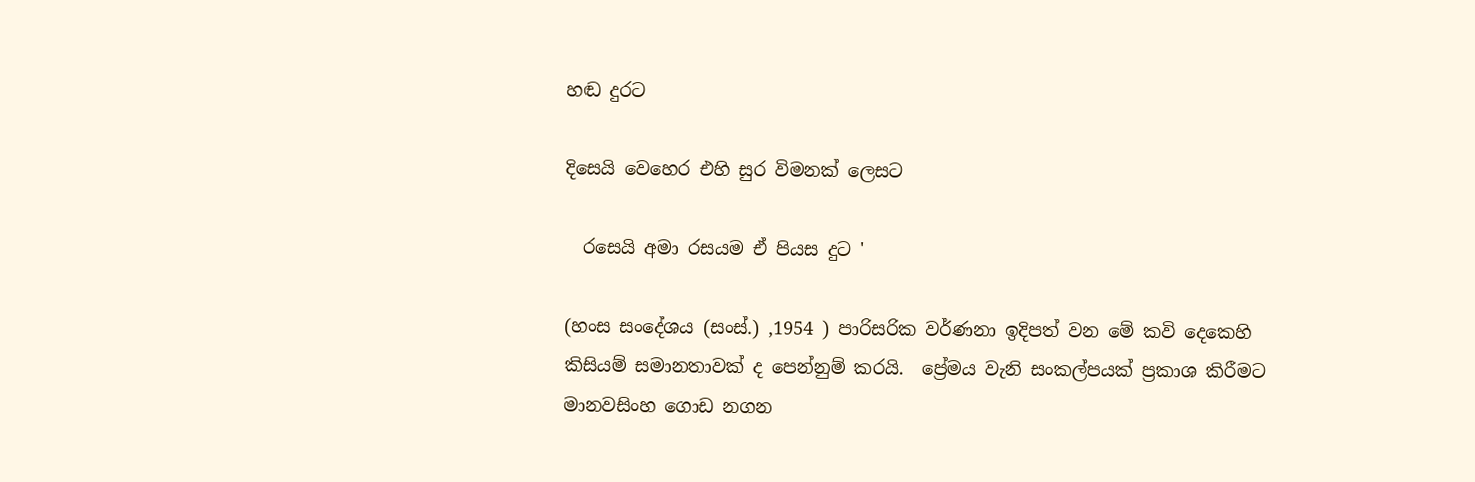හඬ දුරට

දිසෙයි වෙහෙර එහි සුර විමනක් ලෙසට

  රසෙයි අමා රසයම ඒ පියස දුට '

(හංස සංදේශය (සංස්.) ,1954 ) පාරිසරික වර්ණනා ඉදිපත් වන මේ කවි දෙකෙහි කිසියම් සමානතාවක් ද පෙන්නුම් කරයි.  ප්‍රේමය වැනි සංකල්පයක් ප්‍රකාශ කිරීමට මානවසිංහ ගොඩ නගන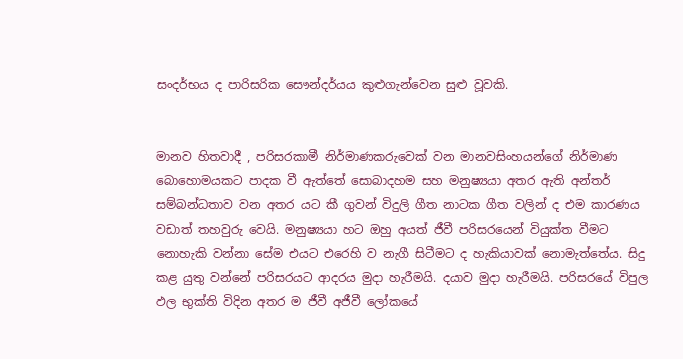සංදර්භය ද පාරිසරික සෞන්දර්යය කුළුගැන්වෙන සුළු වූවකි.


මානව හිතවාදී , පරිසරකාමී නිර්මාණකරුවෙක් වන මානවසිංහයන්ගේ නිර්මාණ බොහොමයකට පාදක වී ඇත්තේ සොබාදහම සහ මනුෂ්‍යයා අතර ඇති අන්තර් සම්බන්ධතාව වන අතර යට කී ගුවන් විදුලි ගීත නාටක ගීත වලින් ද එම කාරණය වඩාත් තහවුරු වෙයි. මනුෂ්‍යයා හට ඔහු අයත් ජීවී පරිසරයෙන් වියුක්ත වීමට නොහැකි වන්නා සේම එයට එරෙහි ව නැගී සිටීමට ද හැකියාවක් නොමැත්තේය. සිදු කළ යුතු වන්නේ පරිසරයට ආදරය මුදා හැරීමයි. දයාව මුදා හැරීමයි. පරිසරයේ විපුල ඵල භුක්ති විදින අතර ම ජීවී අජීවී ලෝකයේ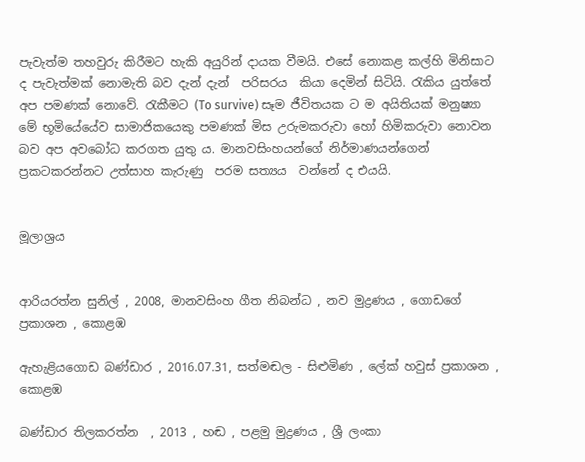පැවැත්ම තහවුරු කිරීමට හැකි අයුරින් දායක වීමයි. එසේ නොකළ කල්හි මිනිසාට ද පැවැත්මක් නොමැති බව දැන් දැන්  පරිසරය  කියා දෙමින් සිටියි. රැකිය යුත්තේ අප පමණක් නොවේ. රැකීමට (To survive) සෑම ජීවිතයක ට ම අයිතියක් මනුෂ්‍යා මේ භූමියේයේව සාමාජිකයෙකු පමණක් මිස උරුමකරුවා හෝ හිමිකරුවා නොවන බව අප අවබෝධ කරගත යුතු ය. මානවසිංහයන්ගේ නිර්මාණයන්ගෙන් ප්‍රකටකරන්නට උත්සාහ කැරුණු  පරම සත්‍යය  වන්නේ ද එයයි.


මූලාශ්‍රය


ආරියරත්න සුනිල් , 2008, මානවසිංහ ගීත නිබන්ධ , නව මුද්‍රණය , ගොඩගේ ප්‍රකාශන , කොළඹ

ඇහැළියගොඩ බණ්ඩාර , 2016.07.31, සත්මඬල - සිළුමිණ , ලේක් හවුස් ප්‍රකාශන , කොළඹ

බණ්ඩාර තිලකරත්න  , 2013 , හඬ , පළමු මුද්‍රණය , ශ්‍රී ලංකා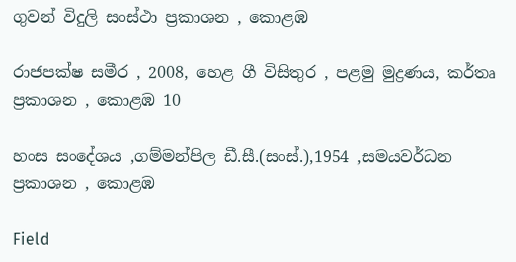ගුවන් විදුලි සංස්ථා ප්‍රකාශන , කොළඹ

රාජපක්ෂ සමීර , 2008, හෙළ ගී විසිතුර , පළමු මුද්‍රණය, කර්තෘ ප්‍රකාශන , කොළඹ 10

හංස සංදේශය ,ගම්මන්පිල ඩී.සී.(සංස්.),1954 ,සමයවර්ධන ප්‍රකාශන , කොළඹ

Field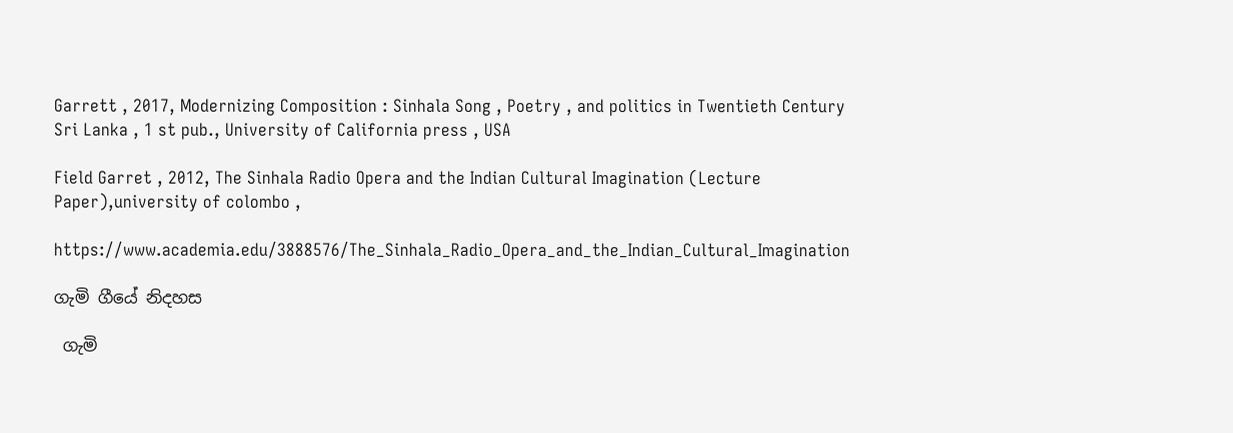Garrett , 2017, Modernizing Composition : Sinhala Song , Poetry , and politics in Twentieth Century Sri Lanka , 1 st pub., University of California press , USA

Field Garret , 2012, The Sinhala Radio Opera and the Indian Cultural Imagination (Lecture Paper),university of colombo ,

https://www.academia.edu/3888576/The_Sinhala_Radio_Opera_and_the_Indian_Cultural_Imagination

ගැමි ගීයේ නිදහස

 ගැමි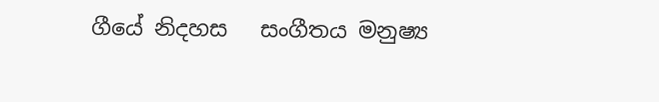ගීයේ නිදහස   සංගීතය මනුෂ්‍ය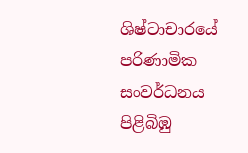ශිෂ්ටාචාරයේ  පරිණාමික සංවර්ධනය පිළිබිඹු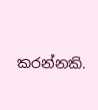කරන්නකි.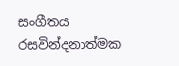සංගීතය රසවින්දනාත්මක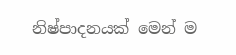නිෂ්පාදනයක් මෙන් ම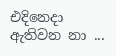එදිනෙදා ඇතිවන නා ...